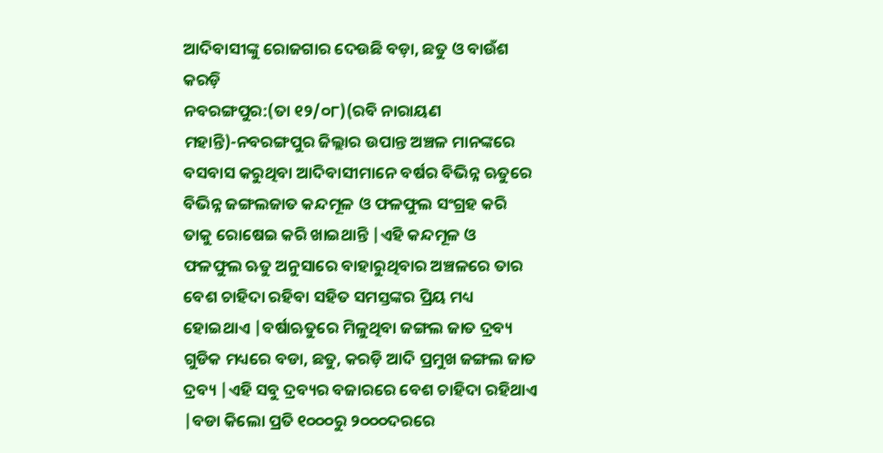ଆଦିବାସୀଙ୍କୁ ରୋଜଗାର ଦେଉଛି ବଡ଼ା, ଛତୁ ଓ ବାଉଁଶ କରଡ଼ି
ନବରଙ୍ଗପୁର:(ତା ୧୨/୦୮)(ରବି ନାରାୟଣ ମହାନ୍ତି)-ନବରଙ୍ଗପୁର ଜିଲ୍ଲାର ଉପାନ୍ତ ଅଞ୍ଚଳ ମାନଙ୍କରେ ବସବାସ କରୁଥିବା ଆଦିବାସୀମାନେ ବର୍ଷର ବିଭିନ୍ନ ଋତୁରେ ବିଭିନ୍ନ ଜଙ୍ଗଲଜାତ କନ୍ଦମୂଳ ଓ ଫଳଫୁଲ ସଂଗ୍ରହ କରି ତାକୁ ରୋଷେଇ କରି ଖାଇଥାନ୍ତି |ଏହି କନ୍ଦମୂଳ ଓ ଫଳଫୁଲ ଋତୁ ଅନୁସାରେ ବାହାରୁଥିବାର ଅଞ୍ଚଳରେ ତାର ବେଶ ଚାହିଦା ରହିବା ସହିତ ସମସ୍ତଙ୍କର ପ୍ରିୟ ମଧ୍ୟ ହୋଇଥାଏ |ବର୍ଷାଋତୁରେ ମିଳୁଥିବା ଜଙ୍ଗଲ ଜାତ ଦ୍ରବ୍ୟ ଗୁଡିକ ମଧ୍ୟରେ ବଡା, ଛତୁ, କରଡ଼ି ଆଦି ପ୍ରମୁଖ ଜଙ୍ଗଲ ଜାତ ଦ୍ରବ୍ୟ |ଏହି ସବୁ ଦ୍ରବ୍ୟର ବଜାରରେ ବେଶ ଚାହିଦା ରହିଥାଏ |ବଡା କିଲୋ ପ୍ରତି ୧୦୦୦ରୁ ୨୦୦୦ଦରରେ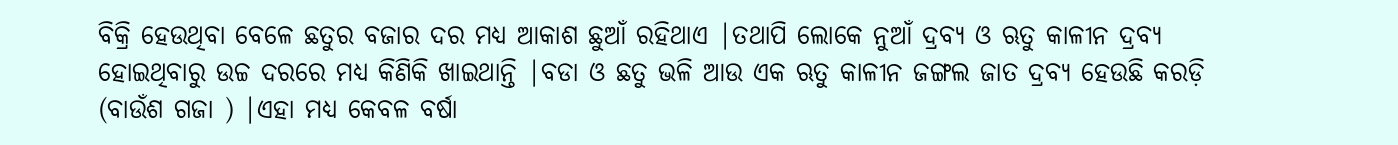ବିକ୍ରି ହେଉଥିବା ବେଳେ ଛତୁର ବଜାର ଦର ମଧ୍ୟ ଆକାଶ ଛୁଆଁ ରହିଥାଏ |ତଥାପି ଲୋକେ ନୁଆଁ ଦ୍ରବ୍ୟ ଓ ଋତୁ କାଳୀନ ଦ୍ରବ୍ୟ ହୋଇଥିବାରୁ ଉଚ୍ଚ ଦରରେ ମଧ୍ୟ କିଣିକି ଖାଇଥାନ୍ତି |ବଡା ଓ ଛତୁ ଭଳି ଆଉ ଏକ ଋତୁ କାଳୀନ ଜଙ୍ଗଲ ଜାତ ଦ୍ରବ୍ୟ ହେଉଛି କରଡ଼ି (ବାଉଁଶ ଗଜା ) |ଏହା ମଧ୍ୟ କେବଳ ବର୍ଷା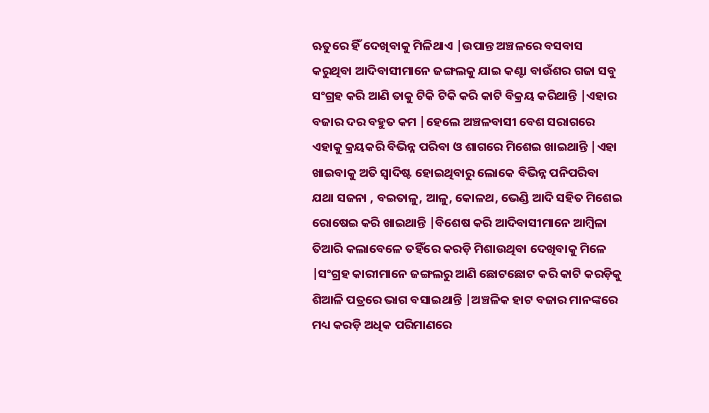ଋତୁରେ ହିଁ ଦେଖିବାକୁ ମିଳିଥାଏ |ଉପାନ୍ତ ଅଞ୍ଚଳରେ ବସବାସ କରୁଥିବା ଆଦିବାସୀମାନେ ଜଙ୍ଗଲକୁ ଯାଇ କଣ୍ଟା ବାଉଁଶର ଗଜା ସବୁ ସଂଗ୍ରହ କରି ଆଣି ତାକୁ ଟିକି ଟିକି କରି କାଟି ବିକ୍ରୟ କରିଥାନ୍ତି |ଏହାର ବଜାର ଦର ବହୁତ କମ |ହେଲେ ଅଞ୍ଚଳବାସୀ ବେଶ ସରାଗରେ ଏହାକୁ କ୍ରୟକରି ବିଭିନ୍ନ ପରିବା ଓ ଶାଗରେ ମିଶେଇ ଖାଇଥାନ୍ତି |ଏହା ଖାଇବାକୁ ଅତି ସ୍ୱାଦିଷ୍ଟ ହୋଇଥିବାରୁ ଲୋକେ ବିଭିନ୍ନ ପନିପରିବା ଯଥା ସଜନା , ବଇତାଳୁ, ଆଳୁ, କୋଳଥ, ଭେଣ୍ଡି ଆଦି ସହିତ ମିଶେଇ ରୋଷେଇ କରି ଖାଇଥାନ୍ତି |ବିଶେଷ କରି ଆଦିବାସୀମାନେ ଆମ୍ବିଳା ତିଆରି କଲାବେଳେ ତହିଁରେ କରଡ଼ି ମିଶାଉଥିବା ଦେଖିବାକୁ ମିଳେ |ସଂଗ୍ରହ କାରୀମାନେ ଜଙ୍ଗଲରୁ ଆଣି ଛୋଟଛୋଟ କରି କାଟି କରଡ଼ିକୁ ଶିଆଳି ପତ୍ରରେ ଭାଗ ବସାଇଥାନ୍ତି |ଅଞ୍ଚଳିକ ହାଟ ବଜାର ମାନଙ୍କରେ ମଧ୍ୟ କରଡ଼ି ଅଧିକ ପରିମାଣରେ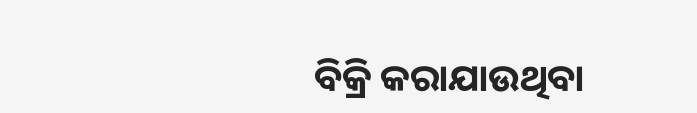ବିକ୍ରି କରାଯାଉଥିବା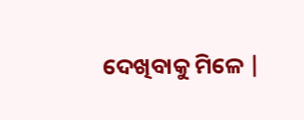ଦେଖିବାକୁ ମିଳେ |